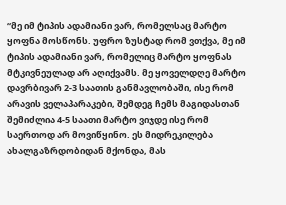“მე იმ ტიპის ადამიანი ვარ, რომელსაც მარტო ყოფნა მოსწონს. უფრო ზუსტად რომ ვთქვა, მე იმ ტიპის ადამიანი ვარ, რომელიც მარტო ყოფნას მტკივნეულად არ აღიქვამს. მე ყოველდღე მარტო დავრბივარ 2-3 საათის განმავლობაში, ისე რომ არავის ველაპარაკები, შემდეგ ჩემს მაგიდასთან შემიძლია 4-5 საათი მარტო ვიჯდე ისე რომ საერთოდ არ მოვიწყინო. ეს მიდრეკილება ახალგაზრდობიდან მქონდა, მას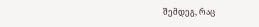შემდეგ, რაც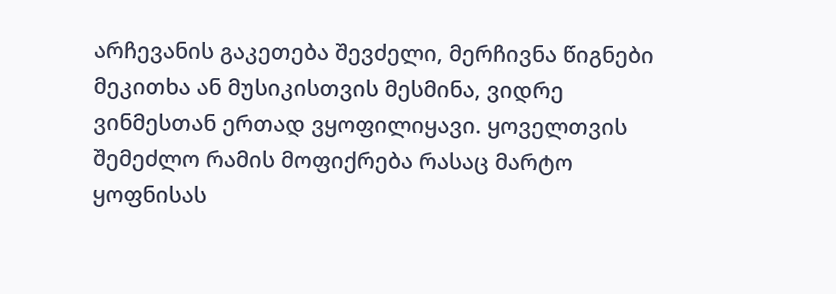არჩევანის გაკეთება შევძელი, მერჩივნა წიგნები მეკითხა ან მუსიკისთვის მესმინა, ვიდრე ვინმესთან ერთად ვყოფილიყავი. ყოველთვის შემეძლო რამის მოფიქრება რასაც მარტო ყოფნისას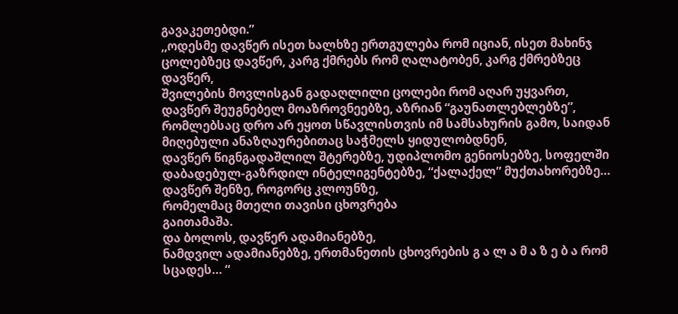გავაკეთებდი.”
,,ოდესმე დავწერ ისეთ ხალხზე ერთგულება რომ იციან, ისეთ მახინჯ ცოლებზეც დავწერ, კარგ ქმრებს რომ ღალატობენ, კარგ ქმრებზეც დავწერ,
შვილების მოვლისგან გადაღლილი ცოლები რომ აღარ უყვართ,
დავწერ შეუგნებელ მოაზროვნეებზე, აზრიან “გაუნათლებლებზე”, რომლებსაც დრო არ ეყოთ სწავლისთვის იმ სამსახურის გამო, საიდან მიღებული ანაზღაურებითაც საჭმელს ყიდულობდნენ,
დავწერ წიგნგადაშლილ შტერებზე, უდიპლომო გენიოსებზე, სოფელში დაბადებულ-გაზრდილ ინტელიგენტებზე, “ქალაქელ” მუქთახორებზე…
დავწერ შენზე, როგორც კლოუნზე,
რომელმაც მთელი თავისი ცხოვრება
გაითამაშა.
და ბოლოს, დავწერ ადამიანებზე,
ნამდვილ ადამიანებზე, ერთმანეთის ცხოვრების გ ა ლ ა მ ა ზ ე ბ ა რომ სცადეს… “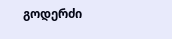გოდერძი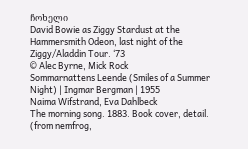ჩოხელი
David Bowie as Ziggy Stardust at the Hammersmith Odeon, last night of the Ziggy/Aladdin Tour. ‘73
© Alec Byrne, Mick Rock
Sommarnattens Leende (Smiles of a Summer Night) | Ingmar Bergman | 1955
Naima Wifstrand, Eva Dahlbeck
The morning song. 1883. Book cover, detail. (from nemfrog,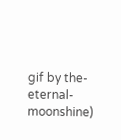gif by the-eternal-moonshine)